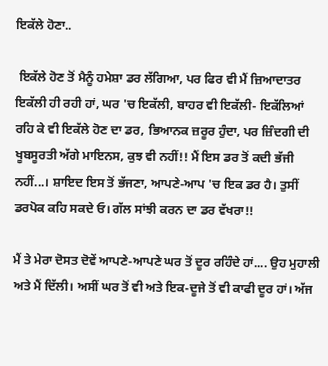ਇਕੱਲੇ ਹੋਣਾ..

 ਇਕੱਲੇ ਹੋਣ ਤੋਂ ਮੈਨੂੰ ਹਮੇਸ਼ਾ ਡਰ ਲੱਗਿਆ, ਪਰ ਫਿਰ ਵੀ ਮੈਂ ਜ਼ਿਆਦਾਤਰ ਇਕੱਲੀ ਹੀ ਰਹੀ ਹਾਂ, ਘਰ 'ਚ ਇਕੱਲੀ, ਬਾਹਰ ਵੀ ਇਕੱਲੀ- ਇਕੱਲਿਆਂ ਰਹਿ ਕੇ ਵੀ ਇਕੱਲੇ ਹੋਣ ਦਾ ਡਰ, ਭਿਆਨਕ ਜ਼ਰੂਰ ਹੁੰਦਾ, ਪਰ ਜ਼ਿੰਦਗੀ ਦੀ ਖੂਬਸੂਰਤੀ ਅੱਗੇ ਮਾਇਨਸ, ਕੁਝ ਵੀ ਨਹੀਂ!! ਮੈਂ ਇਸ ਡਰ ਤੋਂ ਕਦੀ ਭੱਜੀ ਨਹੀਂ...। ਸ਼ਾਇਦ ਇਸ ਤੋਂ ਭੱਜਣਾ, ਆਪਣੇ-ਆਪ 'ਚ ਇਕ ਡਰ ਹੈ। ਤੁਸੀਂ ਡਰਪੋਕ ਕਹਿ ਸਕਦੇ ਓ। ਗੱਲ ਸਾਂਝੀ ਕਰਨ ਦਾ ਡਰ ਵੱਖਰਾ!!

ਮੈਂ ਤੇ ਮੇਰਾ ਦੋਸਤ ਦੋਵੇਂ ਆਪਣੇ-ਆਪਣੇ ਘਰ ਤੋਂ ਦੂਰ ਰਹਿੰਦੇ ਹਾਂ.... ਉਹ ਮੁਹਾਲੀ ਅਤੇ ਮੈਂ ਦਿੱਲੀ। ਅਸੀਂ ਘਰ ਤੋਂ ਵੀ ਅਤੇ ਇਕ-ਦੂਜੇ ਤੋਂ ਵੀ ਕਾਫੀ ਦੂਰ ਹਾਂ। ਅੱਜ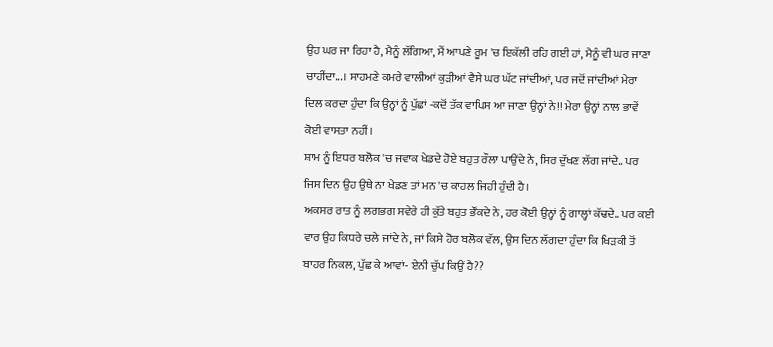ਉਹ ਘਰ ਜਾ ਰਿਹਾ ਹੈ, ਮੈਨੂੰ ਲੱਗਿਆ, ਮੈਂ ਆਪਣੇ ਰੂਮ 'ਚ ਇਕੱਲੀ ਰਹਿ ਗਈ ਹਾਂ, ਮੈਨੂੰ ਵੀ ਘਰ ਜਾਣਾ ਚਾਹੀਂਦਾ...। ਸਾਹਮਣੇ ਕਮਰੇ ਵਾਲੀਆਂ ਕੁੜੀਆਂ ਵੈਸੇ ਘਰ ਘੱਟ ਜਾਂਦੀਆਂ, ਪਰ ਜਦੋਂ ਜਾਂਦੀਆਂ ਮੇਰਾ ਦਿਲ ਕਰਦਾ ਹੁੰਦਾ ਕਿ ਉਨ੍ਹਾਂ ਨੂੰ ਪੁੱਛਾਂ -ਕਦੋਂ ਤੱਕ ਵਾਪਿਸ ਆ ਜਾਣਾ ਉਨ੍ਹਾਂ ਨੇ!! ਮੇਰਾ ਉਨ੍ਹਾਂ ਨਾਲ ਭਾਵੇਂ ਕੋਈ ਵਾਸਤਾ ਨਹੀਂ।
ਸ਼ਾਮ ਨੂੰ ਇਧਰ ਬਲੋਕ 'ਚ ਜਵਾਕ ਖੇਡਦੇ ਹੋਏ ਬਹੁਤ ਰੌਲਾ ਪਾਉਂਦੇ ਨੇ, ਸਿਰ ਦੁੱਖਣ ਲੱਗ ਜਾਂਦੇ.. ਪਰ ਜਿਸ ਦਿਨ ਉਹ ਉਥੇ ਨਾ ਖੇਡਣ ਤਾਂ ਮਨ 'ਚ ਕਾਹਲ ਜਿਹੀ ਹੁੰਦੀ ਹੈ।
ਅਕਸਰ ਰਾਤ ਨੂੰ ਲਗਭਗ ਸਵੇਰੇ ਹੀ ਕੁੱਤੇ ਬਹੁਤ ਭੌਂਕਦੇ ਨੇ, ਹਰ ਕੋਈ ਉਨ੍ਹਾਂ ਨੂੰ ਗਾਲ੍ਹਾਂ ਕੱਢਦੇ.. ਪਰ ਕਈ ਵਾਰ ਉਹ ਕਿਧਰੇ ਚਲੇ ਜਾਂਦੇ ਨੇ, ਜਾਂ ਕਿਸੇ ਹੋਰ ਬਲੋਕ ਵੱਲ, ਉਸ ਦਿਨ ਲੱਗਦਾ ਹੁੰਦਾ ਕਿ ਖਿੜਕੀ ਤੋਂ ਬਾਹਰ ਨਿਕਲ, ਪੁੱਛ ਕੇ ਆਵਾਂ- ਏਨੀ ਚੁੱਪ ਕਿਉਂ ਹੈ??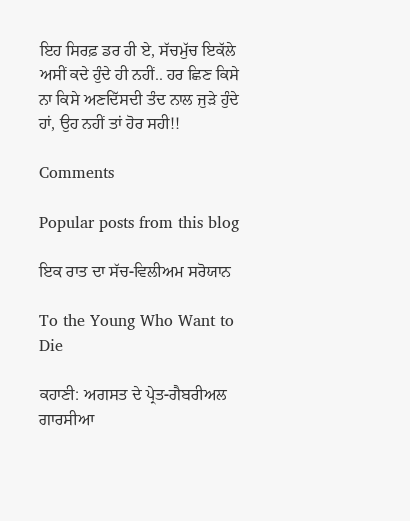ਇਹ ਸਿਰਫ਼ ਡਰ ਹੀ ਏ, ਸੱਚਮੁੱਚ ਇਕੱਲੇ ਅਸੀਂ ਕਦੇ ਹੁੰਦੇ ਹੀ ਨਹੀਂ.. ਹਰ ਛਿਣ ਕਿਸੇ ਨਾ ਕਿਸੇ ਅਣਦਿੱਸਦੀ ਤੰਦ ਨਾਲ ਜੁੜੇ ਹੁੰਦੇ ਹਾਂ, ਉਹ ਨਹੀਂ ਤਾਂ ਹੋਰ ਸਹੀ!!

Comments

Popular posts from this blog

ਇਕ ਰਾਤ ਦਾ ਸੱਚ-ਵਿਲੀਅਮ ਸਰੋਯਾਨ

To the Young Who Want to Die

ਕਹਾਣੀ: ਅਗਸਤ ਦੇ ਪ੍ਰੇਤ-ਗੈਬਰੀਅਲ ਗਾਰਸੀਆ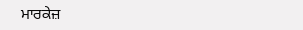ਮਾਰਕੇਜ਼